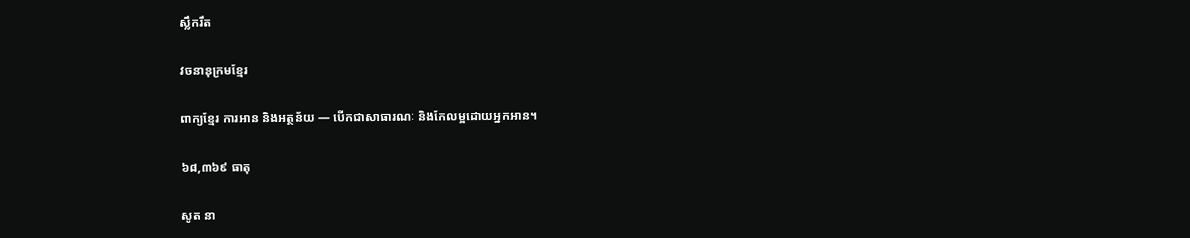ស្លឹករឹត

វចនានុក្រមខ្មែរ

ពាក្យខ្មែរ ការអាន និងអត្ថន័យ — បើកជាសាធារណៈ និងកែលម្អដោយអ្នកអាន។

៦៨,៣៦៩ ធាតុ

សូត នា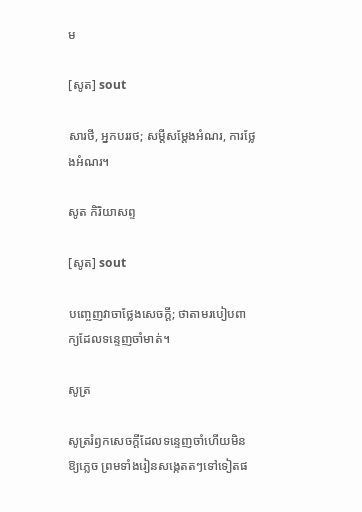ម

[សូត] sout

សារថី, អ្នកបររថ; សម្ដីសម្ដែងអំណរ, ការថ្លែងអំណរ។

សូត កិរិយាសព្ទ

[សូត] sout

បញ្ចេញវាចាថ្លែងសេចក្ដី; ថាតាមរបៀបពាក្យដែលទន្ទេញចាំមាត់។

សូត្រ

សូត្ររំឭកសេចក្ដីដែលទន្ទេញចាំហើយមិនឱ្យភ្លេច ព្រមទាំងរៀនសង្កេតតៗទៅទៀតផ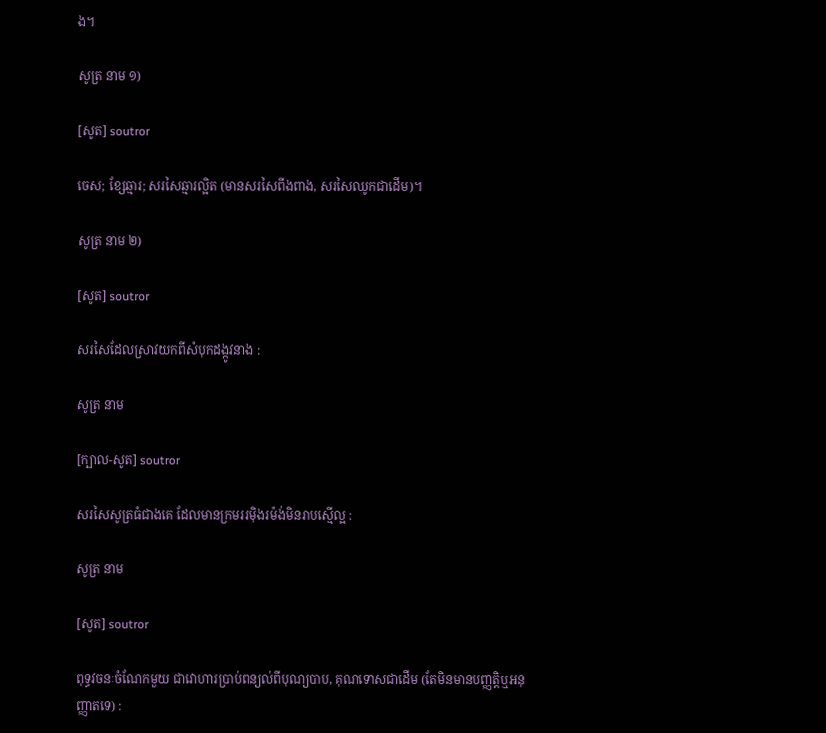ង។

សូត្រ នាម ១)

[សូត] soutror

ចេស; ខ្សែឆ្មារ; សរសៃឆ្មារល្អិត (មានសរសៃពីងពាង, សរសៃឈូកជាដើម)។

សូត្រ នាម ២)

[សូត] soutror

សរសៃដែលស្រាវយកពីសំបុកដង្កូវនាង :

សូត្រ នាម

[ក្បាល-សូត] soutror

សរសៃសូត្រធំជាងគេ ដែលមានក្រមររម៉ិងរម៉ង់មិនរាបស្មើល្អ :

សូត្រ នាម

[សូត] soutror

ពុទ្ធវចនៈចំណែកមួយ ជាវោហារប្រាប់ពន្យល់ពីបុណ្យបាប, គុណទោសជាដើម (តែមិនមានបញ្ញត្តិឬអនុញ្ញាតទេ) :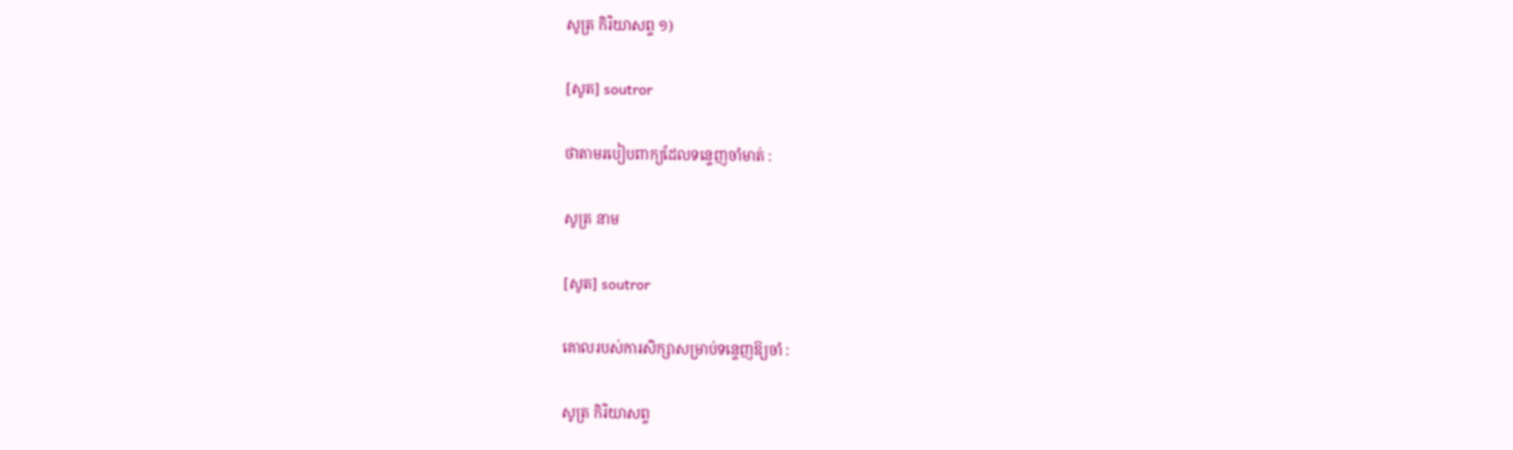សូត្រ កិរិយាសព្ទ ១)

[សូត] soutror

ថាតាមរបៀបពាក្យដែលទន្ទេញចាំមាត់ :

សូត្រ នាម

[សូត] soutror

គោលរបស់ការសិក្សាសម្រាប់ទន្ទេញឱ្យចាំ :

សូត្រ កិរិយាសព្ទ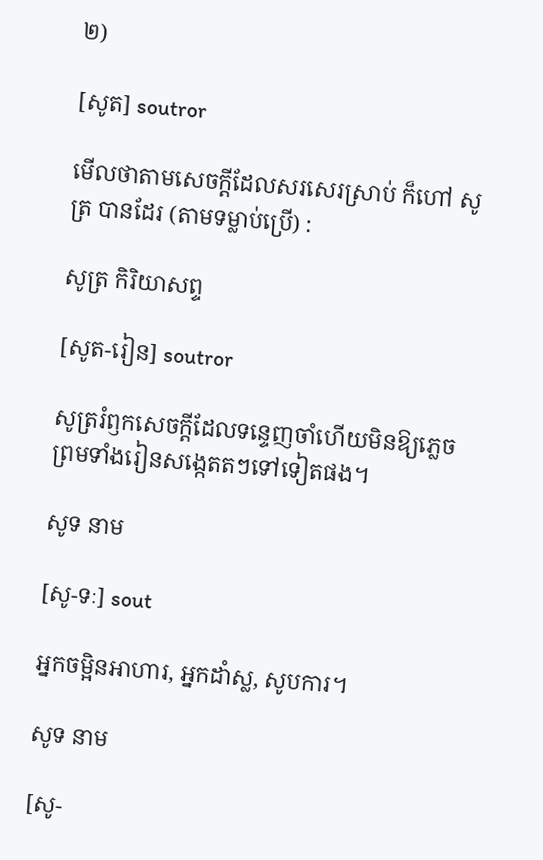២)

[សូត] soutror

មើលថាតាមសេចក្ដីដែលសរសេរស្រាប់ ក៏ហៅ សូត្រ បានដែរ (តាមទម្លាប់ប្រើ) :

សូត្រ កិរិយាសព្ទ

[សូត-រៀន] soutror

សូត្ររំឭកសេចក្ដីដែលទន្ទេញចាំហើយមិនឱ្យភ្លេច ព្រមទាំងរៀនសង្កេតតៗទៅទៀតផង។

សូទ នាម

[សូ-ទៈ] sout

អ្នកចម្អិនអាហារ, អ្នកដាំស្ល, សូបការ។

សូទ នាម

[សូ-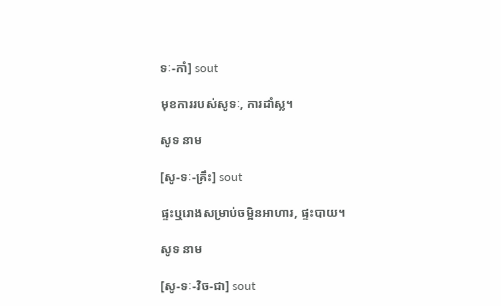ទៈ-កាំ] sout

មុខការរបស់សូទៈ, ការដាំស្ល។

សូទ នាម

[សូ-ទៈ-គ្រឹះ] sout

ផ្ទះឬរោងសម្រាប់ចម្អិនអាហារ, ផ្ទះបាយ។

សូទ នាម

[សូ-ទៈ-វិច-ជា] sout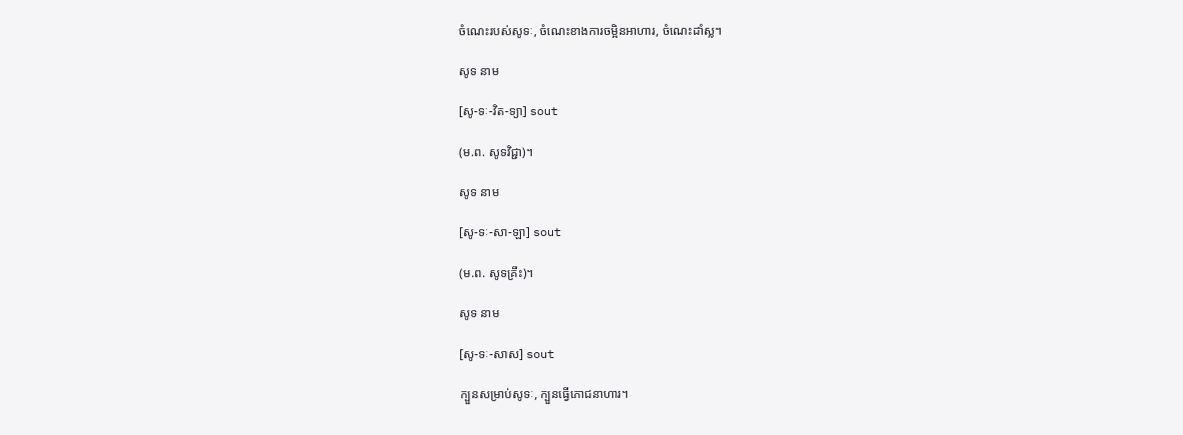ចំណេះរបស់សូទៈ, ចំណេះខាងការចម្អិនអាហារ, ចំណេះដាំស្ល។

សូទ នាម

[សូ-ទៈ-វិត-ទ្យា] sout

(ម.ព. សូទវិជ្ជា)។

សូទ នាម

[សូ-ទៈ-សា-ឡា] sout

(ម.ព. សូទគ្រឹះ)។

សូទ នាម

[សូ-ទៈ-សាស] sout

ក្បួនសម្រាប់សូទៈ, ក្បួនធ្វើភោជនាហារ។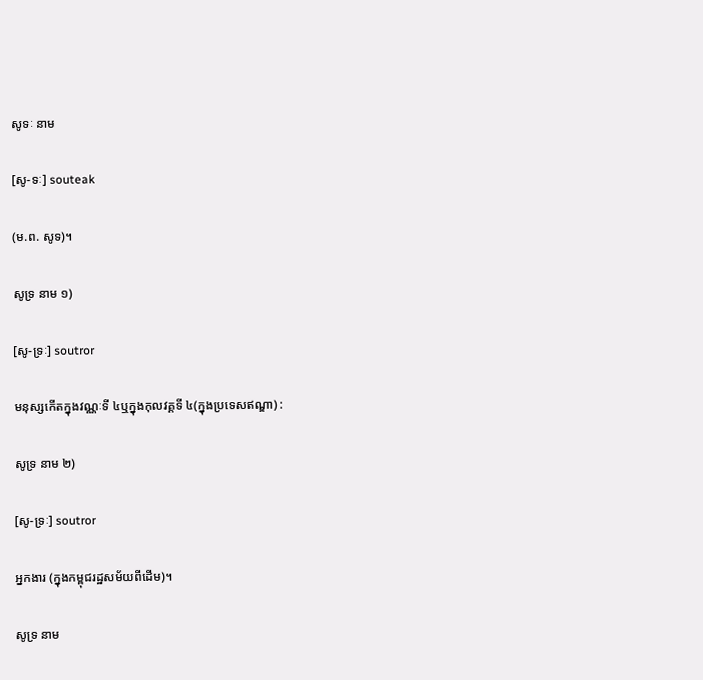សូទៈ នាម

[សូ-ទៈ] souteak

(ម.ព. សូទ)។

សូទ្រ នាម ១)

[សូ-ទ្រៈ] soutror

មនុស្សកើតក្នុងវណ្ណៈទី ៤ឬក្នុងកុលវគ្គទី ៤(ក្នុងប្រទេសឥណ្ឌា) :

សូទ្រ នាម ២)

[សូ-ទ្រៈ] soutror

អ្នកងារ (ក្នុងកម្ពុជរដ្ឋសម័យពីដើម)។

សូទ្រ នាម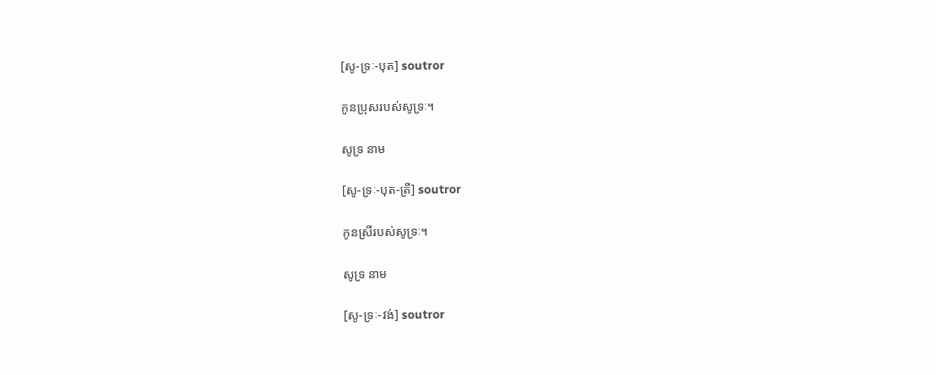[សូ-ទ្រៈ-បុត] soutror

កូនប្រុសរបស់សូទ្រៈ។

សូទ្រ នាម

[សូ-ទ្រៈ-បុត-ត្រី] soutror

កូនស្រីរបស់សូទ្រៈ។

សូទ្រ នាម

[សូ-ទ្រៈ-វង់] soutror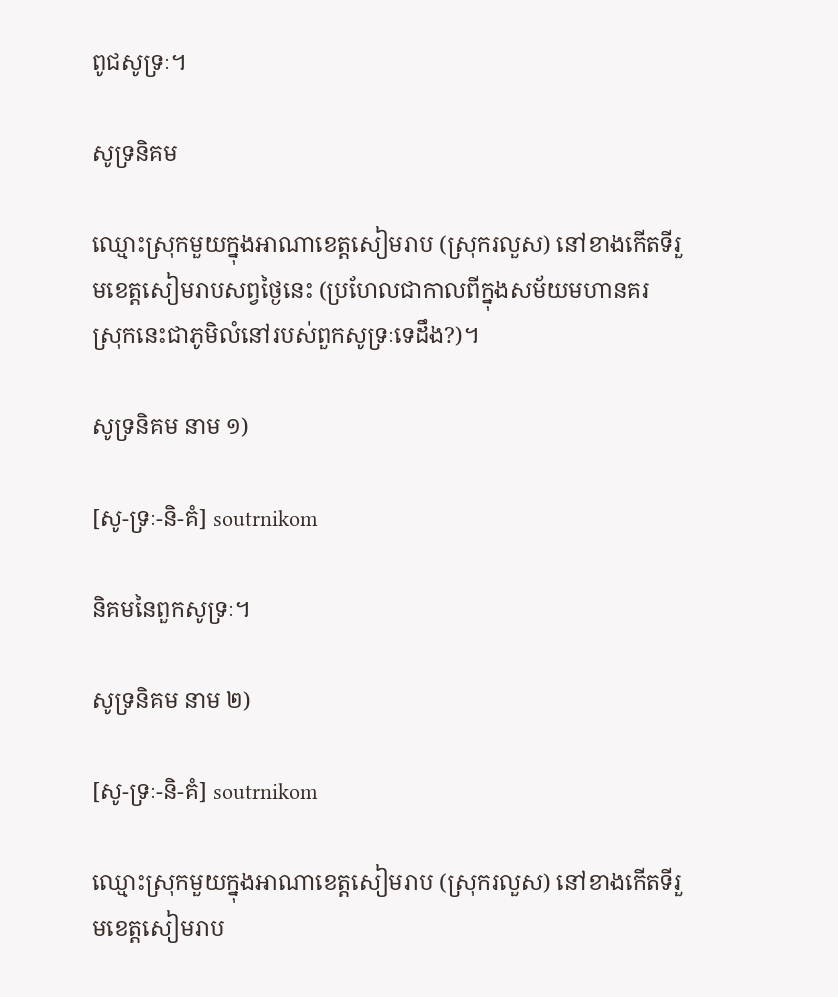ពូជសូទ្រៈ។

សូទ្រនិគម

ឈ្មោះស្រុកមួយក្នុងអាណាខេត្តសៀមរាប (ស្រុករលួស) នៅខាងកើតទីរួមខេត្តសៀមរាបសព្វថ្ងៃនេះ (ប្រហែលជាកាលពីក្នុងសម័យមហានគរ ស្រុកនេះជាភូមិលំនៅរបស់ពួកសូទ្រៈទេដឹង?)។

សូទ្រនិគម នាម ១)

[សូ-ទ្រៈ-និ-គំ] soutrnikom

និគមនៃពួកសូទ្រៈ។

សូទ្រនិគម នាម ២)

[សូ-ទ្រៈ-និ-គំ] soutrnikom

ឈ្មោះស្រុកមួយក្នុងអាណាខេត្តសៀមរាប (ស្រុករលួស) នៅខាងកើតទីរួមខេត្តសៀមរាប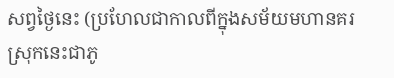សព្វថ្ងៃនេះ (ប្រហែលជាកាលពីក្នុងសម័យមហានគរ ស្រុកនេះជាភូ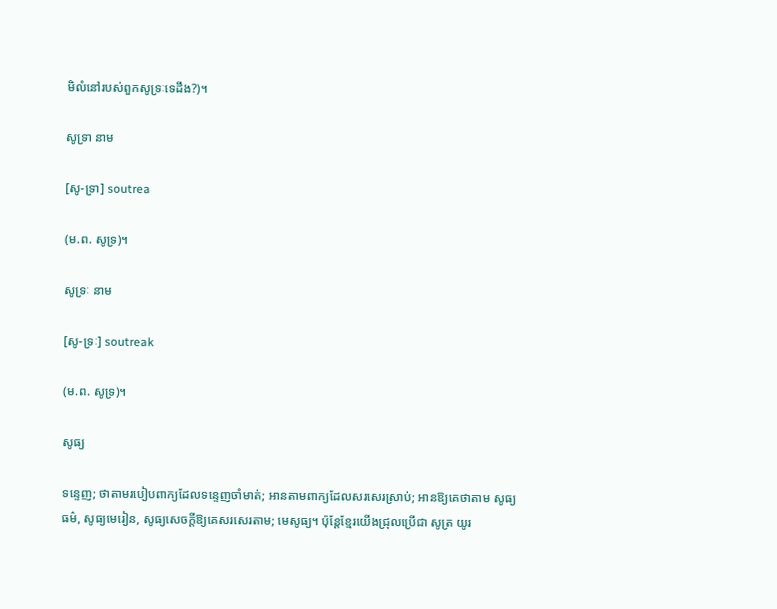មិលំនៅរបស់ពួកសូទ្រៈទេដឹង?)។

សូទ្រា នាម

[សូ-ទ្រា] soutrea

(ម.ព. សូទ្រ)។

សូទ្រៈ នាម

[សូ-ទ្រៈ] soutreak

(ម.ព. សូទ្រ)។

សូធ្យ

ទន្ទេញ; ថាតាមរបៀបពាក្យដែលទន្ទេញចាំមាត់; អានតាមពាក្យដែលសរសេរស្រាប់; អានឱ្យគេថាតាម សូធ្យធម៌, សូធ្យមេរៀន, សូធ្យសេចក្ដីឱ្យគេសរសេរតាម; មេសូធ្យ។ ប៉ុន្តែខ្មែរយើងជ្រុលប្រើជា សូត្រ យូរ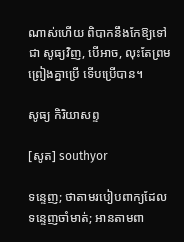ណាស់ហើយ ពិបាកនឹងកែឱ្យទៅជា សូធ្យវិញ, បើអាច, លុះតែព្រមព្រៀងគ្នាប្រើ ទើបប្រើបាន។

សូធ្យ កិរិយាសព្ទ

[សូត] southyor

ទន្ទេញ; ថាតាមរបៀបពាក្យដែលទន្ទេញចាំមាត់; អានតាមពា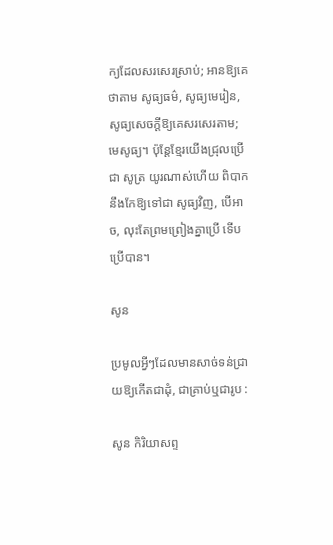ក្យដែលសរសេរស្រាប់; អានឱ្យគេថាតាម សូធ្យធម៌, សូធ្យមេរៀន, សូធ្យសេចក្ដីឱ្យគេសរសេរតាម; មេសូធ្យ។ ប៉ុន្តែខ្មែរយើងជ្រុលប្រើជា សូត្រ យូរណាស់ហើយ ពិបាកនឹងកែឱ្យទៅជា សូធ្យវិញ, បើអាច, លុះតែព្រមព្រៀងគ្នាប្រើ ទើបប្រើបាន។

សូន

ប្រមូលអ្វីៗដែលមានសាច់ទន់ជ្រាយឱ្យកើតជាដុំ, ជាគ្រាប់ឬជារូប :

សូន កិរិយាសព្ទ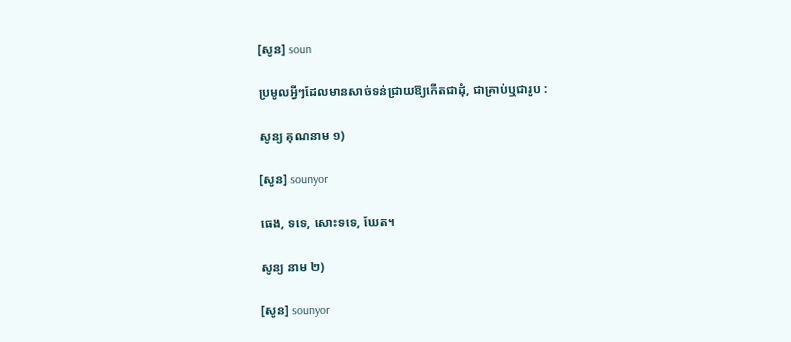[សូន] soun

ប្រមូលអ្វីៗដែលមានសាច់ទន់ជ្រាយឱ្យកើតជាដុំ, ជាគ្រាប់ឬជារូប :

សូន្យ គុណនាម ១)

[សូន] sounyor

ធេង, ទទេ, សោះទទេ, ឃែត។

សូន្យ នាម ២)

[សូន] sounyor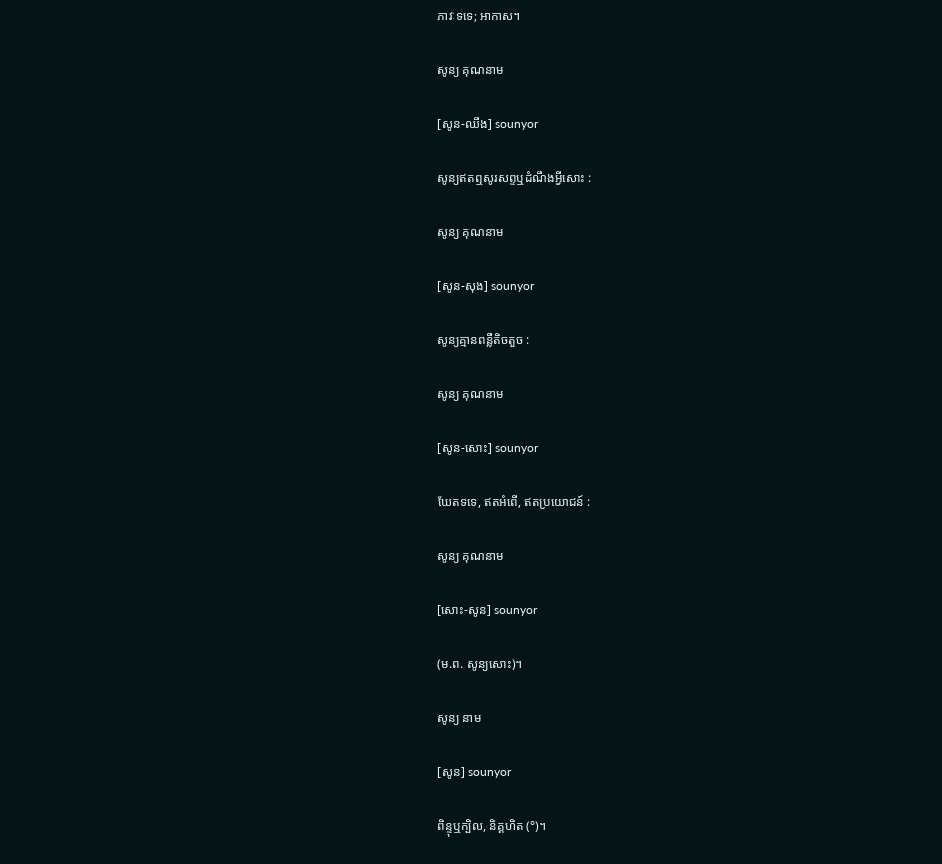ភាវៈទទេ; អាកាស។

សូន្យ គុណនាម

[សូន-ឈឹង] sounyor

សូន្យឥតឮសូរសព្ទឬដំណឹងអ្វីសោះ :

សូន្យ គុណនាម

[សូន-សុង] sounyor

សូន្យគ្មានពន្លឺតិចតួច :

សូន្យ គុណនាម

[សូន-សោះ] sounyor

ឃែតទទេ, ឥតអំពើ, ឥតប្រយោជន៍ :

សូន្យ គុណនាម

[សោះ-សូន] sounyor

(ម.ព. សូន្យសោះ)។

សូន្យ នាម

[សូន] sounyor

ពិន្ទុឬក្បិល, និគ្គហិត (°)។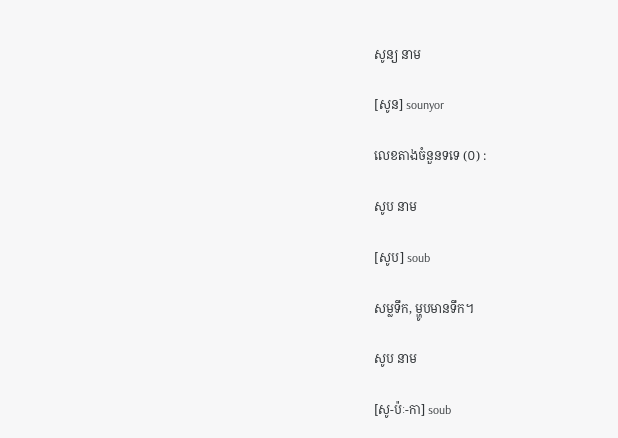សូន្យ នាម

[សូន] sounyor

លេខតាងចំនួនទទេ (០) :

សូប នាម

[សូប] soub

សម្លទឹក, ម្ហូបមានទឹក។

សូប នាម

[សូ-ប៉ៈ-កា] soub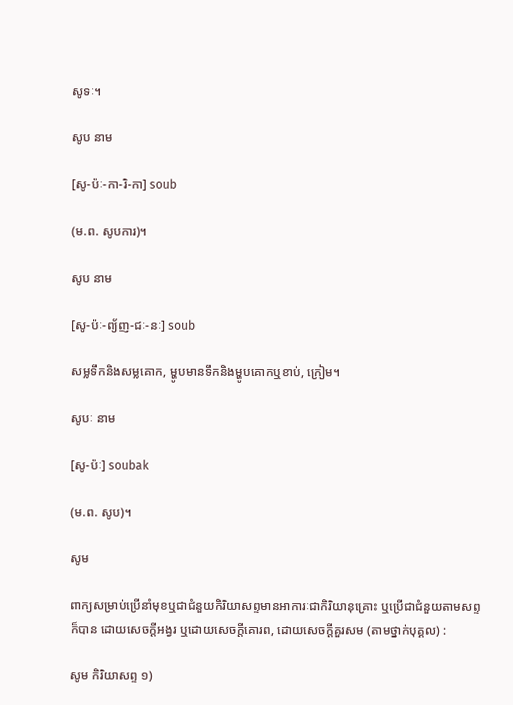សូទៈ។

សូប នាម

[សូ-ប៉ៈ-កា-រិ-កា] soub

(ម.ព. សូបការ)។

សូប នាម

[សូ-ប៉ៈ-ព្យ័ញ-ជៈ-នៈ] soub

សម្លទឹកនិងសម្លគោក, ម្ហូបមានទឹកនិងម្ហូបគោកឬខាប់, ក្រៀម។

សូបៈ នាម

[សូ-ប៉ៈ] soubak

(ម.ព. សូប)។

សូម

ពាក្យសម្រាប់ប្រើនាំមុខឬជាជំនួយកិរិយាសព្ទមានអាការៈជាកិរិយានុគ្រោះ ឬប្រើជាជំនួយតាមសព្ទក៏បាន ដោយសេចក្ដីអង្វរ ឬដោយសេចក្ដីគោរព, ដោយសេចក្ដីគួរសម (តាមថ្នាក់បុគ្គល) :

សូម កិរិយាសព្ទ ១)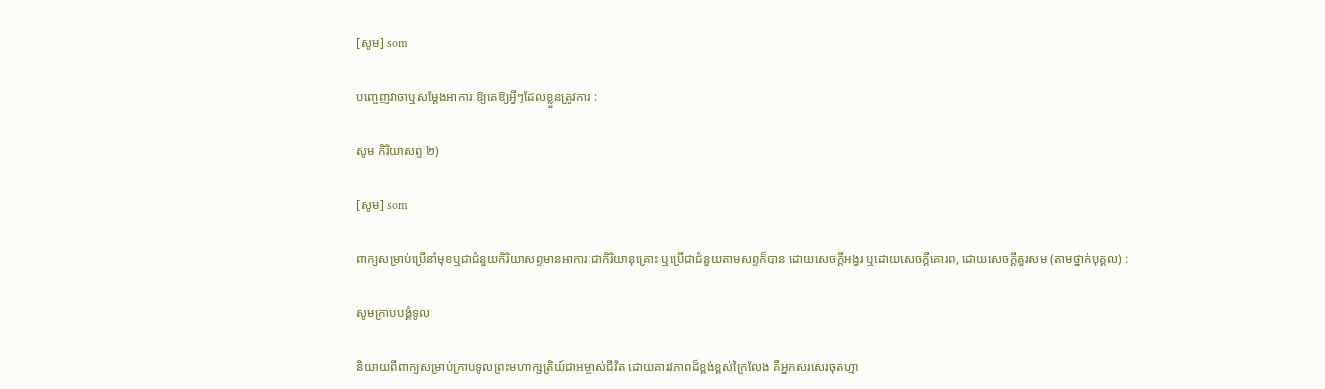[សូម] som

បញ្ចេញវាចាឬសម្ដែងអាការៈឱ្យគេឱ្យអ្វីៗដែលខ្លួនត្រូវការ :

សូម កិរិយាសព្ទ ២)

[សូម] som

ពាក្យសម្រាប់ប្រើនាំមុខឬជាជំនួយកិរិយាសព្ទមានអាការៈជាកិរិយានុគ្រោះ ឬប្រើជាជំនួយតាមសព្ទក៏បាន ដោយសេចក្ដីអង្វរ ឬដោយសេចក្ដីគោរព, ដោយសេចក្ដីគួរសម (តាមថ្នាក់បុគ្គល) :

សូមក្រាបបង្គំទូល

និយាយពីពាក្យសម្រាប់ក្រាបទូលព្រះមហាក្សត្រិយ៍ជាអម្ចាស់ជីវិត ដោយគារវភាពដ៏ខ្ពង់ខ្ពស់ក្រៃលែង គឺអ្នកសរសេរចុតហ្មា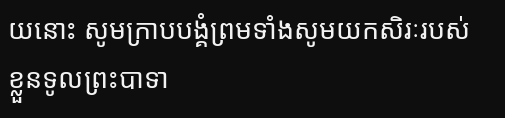យនោះ សូមក្រាបបង្គំព្រមទាំងសូមយកសិរៈរបស់ខ្លួនទូលព្រះបាទា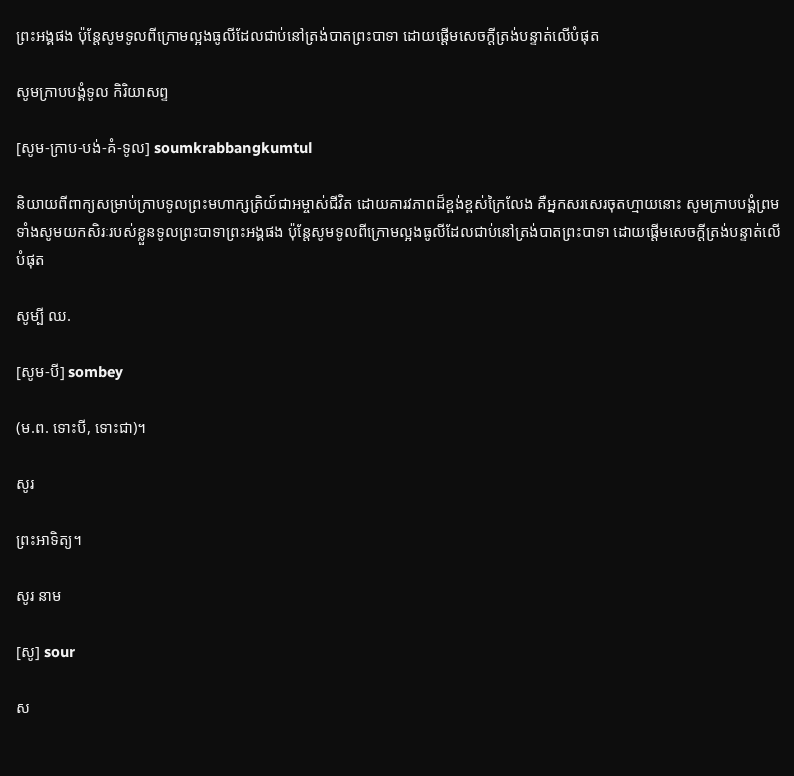ព្រះអង្គផង ប៉ុន្តែសូមទូលពីក្រោមល្អងធូលីដែលជាប់នៅត្រង់បាតព្រះបាទា ដោយផ្ដើមសេចក្ដីត្រង់បន្ទាត់លើបំផុត

សូមក្រាបបង្គំទូល កិរិយាសព្ទ

[សូម-ក្រាប-បង់-គំ-ទូល] soumkrabbangkumtul

និយាយពីពាក្យសម្រាប់ក្រាបទូលព្រះមហាក្សត្រិយ៍ជាអម្ចាស់ជីវិត ដោយគារវភាពដ៏ខ្ពង់ខ្ពស់ក្រៃលែង គឺអ្នកសរសេរចុតហ្មាយនោះ សូមក្រាបបង្គំព្រមទាំងសូមយកសិរៈរបស់ខ្លួនទូលព្រះបាទាព្រះអង្គផង ប៉ុន្តែសូមទូលពីក្រោមល្អងធូលីដែលជាប់នៅត្រង់បាតព្រះបាទា ដោយផ្ដើមសេចក្ដីត្រង់បន្ទាត់លើបំផុត

សូម្បី ឈ.

[សូម-បី] sombey

(ម.ព. ទោះបី, ទោះជា)។

សូរ

ព្រះអាទិត្យ។

សូរ នាម

[សូ] sour

ស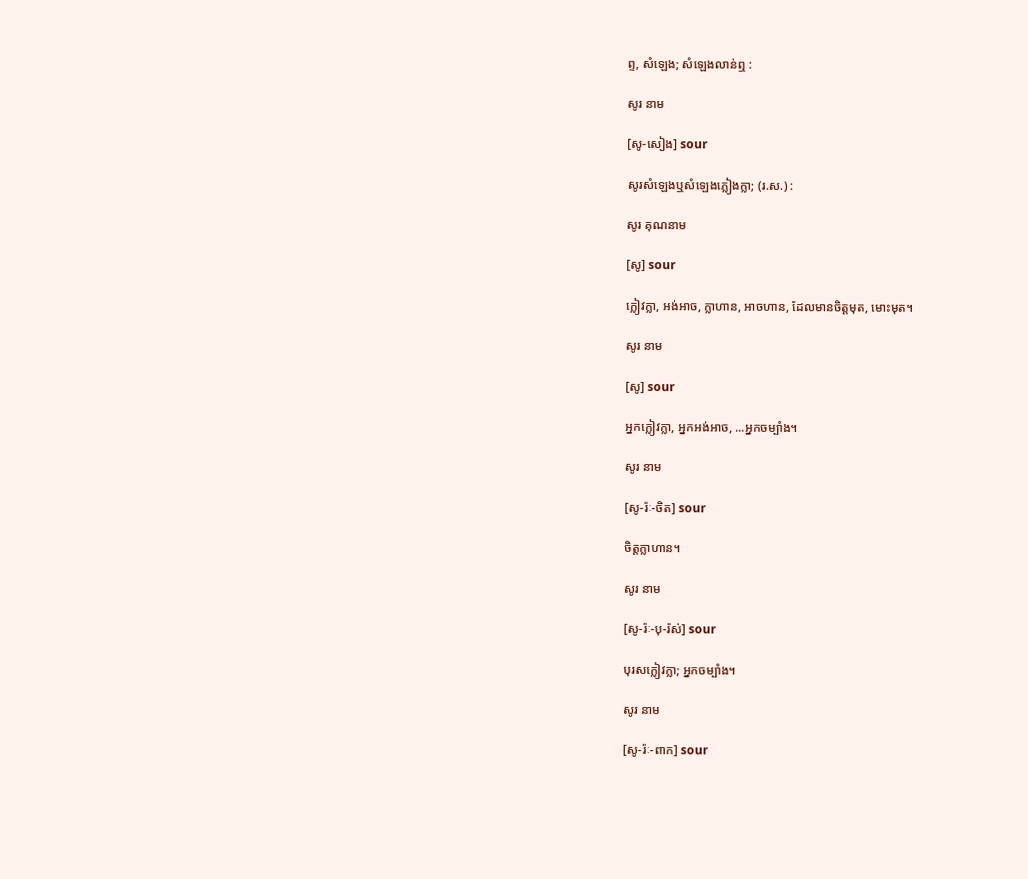ព្ទ, សំឡេង; សំឡេងលាន់ឮ :

សូរ នាម

[សូ-សៀង] sour

សូរសំឡេងឬសំឡេងភ្លៀងក្លា; (រ.ស.) :

សូរ គុណនាម

[សូ] sour

ក្លៀវក្លា, អង់អាច, ក្លាហាន, អាចហាន, ដែលមានចិត្តមុត, មោះមុត។

សូរ នាម

[សូ] sour

អ្នកក្លៀវក្លា, អ្នកអង់អាច, ...អ្នកចម្បាំង។

សូរ នាម

[សូ-រ៉ៈ-ចិត] sour

ចិត្តក្លាហាន។

សូរ នាម

[សូ-រ៉ៈ-បុ-រ៉ស់] sour

បុរសក្លៀវក្លា; អ្នកចម្បាំង។

សូរ នាម

[សូ-រ៉ៈ-ពាក] sour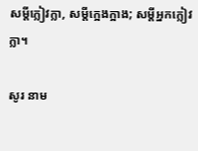សម្ដីក្លៀវក្លា, សម្ដីក្អេងក្អាង; សម្ដីអ្នកក្លៀវក្លា។

សូរ នាម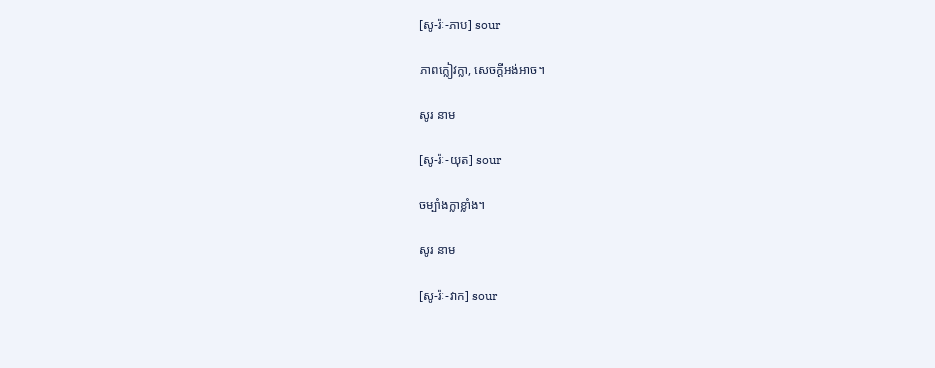[សូ-រ៉ៈ-ភាប] sour

ភាពក្លៀវក្លា, សេចក្ដីអង់អាច។

សូរ នាម

[សូ-រ៉ៈ-យុត] sour

ចម្បាំងក្លាខ្លាំង។

សូរ នាម

[សូ-រ៉ៈ-វាក] sour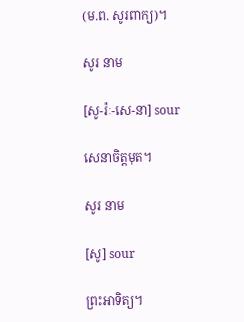(ម.ព. សូរពាក្យ)។

សូរ នាម

[សូ-រ៉ៈ-សេ-នា] sour

សេនាចិត្តមុត។

សូរ នាម

[សូ] sour

ព្រះអាទិត្យ។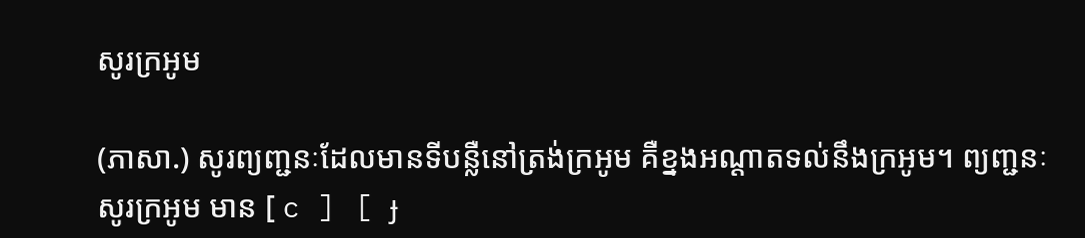សូរក្រអូម

(ភាសា.) សូរព្យញ្ជនៈដែលមានទីបន្លឺនៅត្រង់ក្រអូម គឺខ្នងអណ្ដាតទល់នឹងក្រអូម។ ព្យញ្ជនៈសូរក្រអូម មាន [ c ] [ ɟ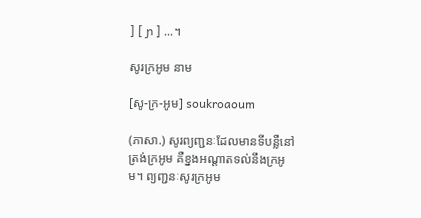] [ ɲ ] ...។

សូរក្រអូម នាម

[សូ-ក្រ-អូម] soukroaoum

(ភាសា.) សូរព្យញ្ជនៈដែលមានទីបន្លឺនៅត្រង់ក្រអូម គឺខ្នងអណ្ដាតទល់នឹងក្រអូម។ ព្យញ្ជនៈសូរក្រអូម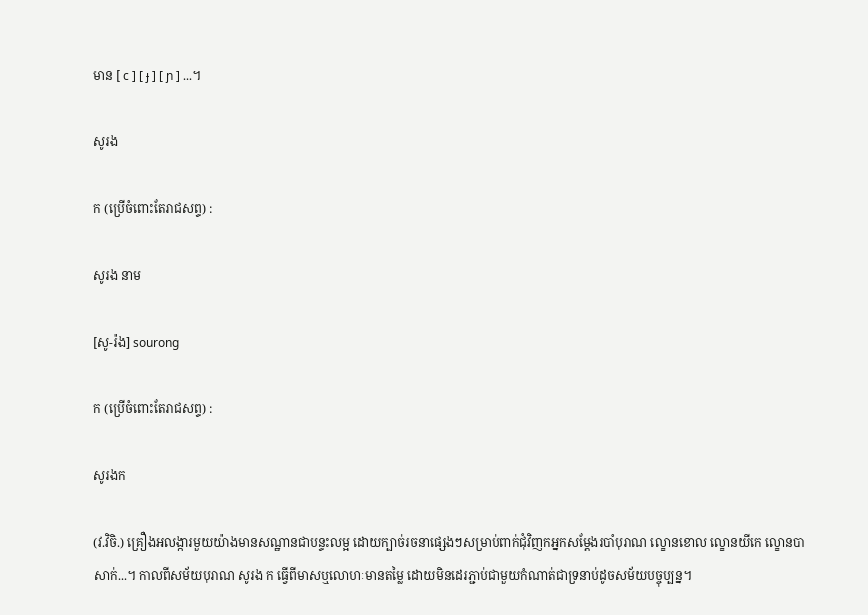មាន [ c ] [ ɟ ] [ ɲ ] ...។

សូរង

ក (ប្រើចំពោះតែរាជសព្ទ) :

សូរង នាម

[សូ-រ៉ង] sourong

ក (ប្រើចំពោះតែរាជសព្ទ) :

សូរងក

(វ.វិចិ.) គ្រឿងអលង្ការមួយយ៉ាងមានសណ្ឋានជាបន្ទះលម្អ ដោយក្បាច់រចនាផ្សេងៗសម្រាប់ពាក់ជុំវិញកអ្នកសម្ដែងរបាំបុរាណ ល្ខោនខោល ល្ខោនយីកេ ល្ខោនបាសាក់...។ កាលពីសម័យបុរាណ សូរង ក ធ្វើពីមាសឬលោហៈមានតម្លៃ ដោយមិនដេរភ្ជាប់ជាមួយកំណាត់ជាទ្រនាប់ដូចសម័យបច្ចុប្បន្ន។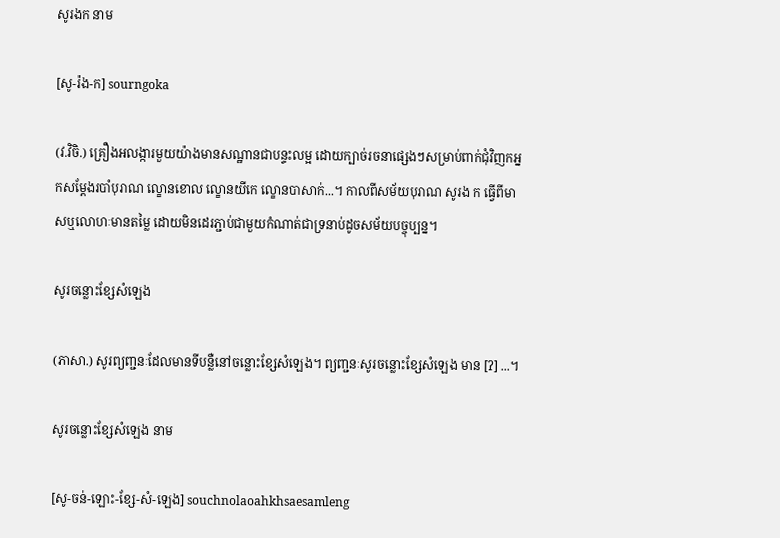សូរងក នាម

[សូ-រ៉ង-ក] sourngoka

(វ.វិចិ.) គ្រឿងអលង្ការមួយយ៉ាងមានសណ្ឋានជាបន្ទះលម្អ ដោយក្បាច់រចនាផ្សេងៗសម្រាប់ពាក់ជុំវិញកអ្នកសម្ដែងរបាំបុរាណ ល្ខោនខោល ល្ខោនយីកេ ល្ខោនបាសាក់...។ កាលពីសម័យបុរាណ សូរង ក ធ្វើពីមាសឬលោហៈមានតម្លៃ ដោយមិនដេរភ្ជាប់ជាមួយកំណាត់ជាទ្រនាប់ដូចសម័យបច្ចុប្បន្ន។

សូរចន្លោះខ្សែសំឡេង

(ភាសា.) សូរព្យញ្ជនៈដែលមានទីបន្លឺនៅចន្លោះខ្សែសំឡេង។ ព្យញ្ជនៈសូរចន្លោះខ្សែសំឡេង មាន [ʔ] ...។

សូរចន្លោះខ្សែសំឡេង នាម

[សូ-ចន់-ឡោះ-ខ្សែ-សំ-ឡេង] souchnolaoahkhsaesamleng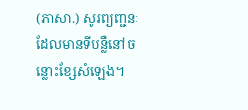(ភាសា.) សូរព្យញ្ជនៈដែលមានទីបន្លឺនៅចន្លោះខ្សែសំឡេង។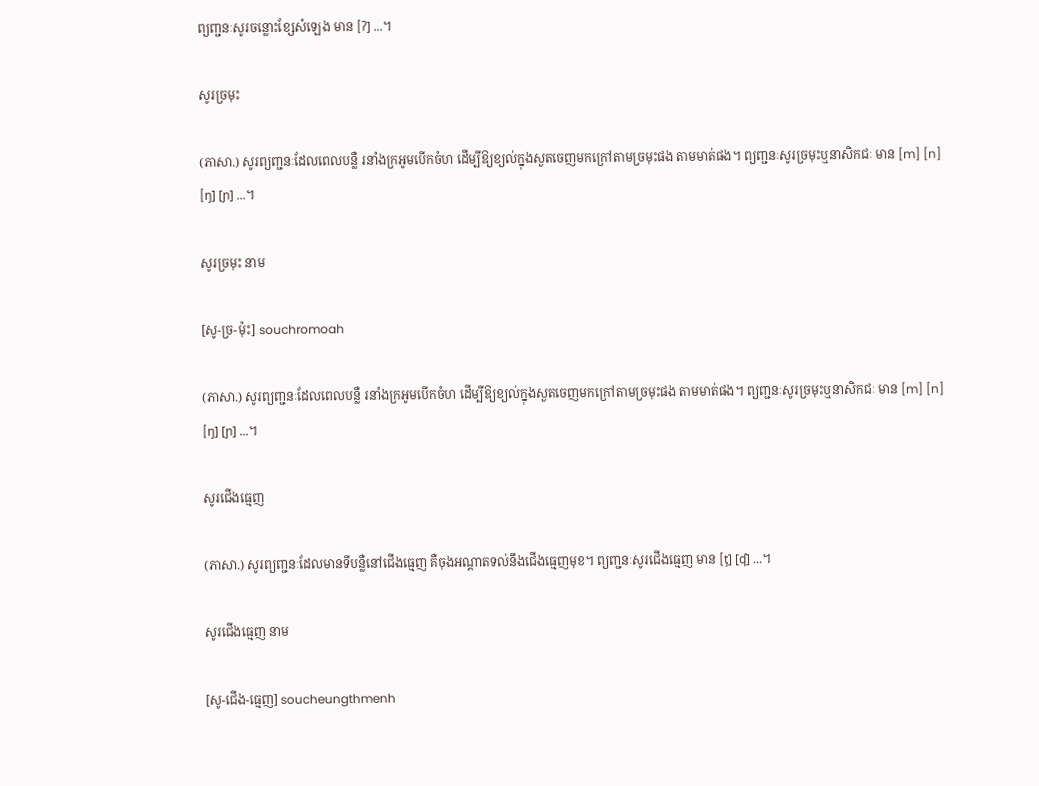ព្យញ្ជនៈសូរចន្លោះខ្សែសំឡេង មាន [ʔ] ...។

សូរច្រមុះ

(ភាសា.) សូរព្យញ្ជនៈដែលពេលបន្លឺ រនាំងក្រអូមបើកចំហ ដើម្បីឱ្យខ្យល់ក្នុងសួតចេញមកក្រៅតាមច្រមុះផង តាមមាត់ផង។ ព្យញ្ជនៈសូរច្រមុះឬនាសិកជៈ មាន [m] [n] [ŋ] [ɲ] ...។

សូរច្រមុះ នាម

[សូ-ច្រ-ម៉ុះ] souchromoah

(ភាសា.) សូរព្យញ្ជនៈដែលពេលបន្លឺ រនាំងក្រអូមបើកចំហ ដើម្បីឱ្យខ្យល់ក្នុងសួតចេញមកក្រៅតាមច្រមុះផង តាមមាត់ផង។ ព្យញ្ជនៈសូរច្រមុះឬនាសិកជៈ មាន [m] [n] [ŋ] [ɲ] ...។

សូរជើងធ្មេញ

(ភាសា.) សូរព្យញ្ជនៈដែលមានទីបន្លឺនៅជើងធ្មេញ គឺចុងអណ្ដាតទល់នឹងជើងធ្មេញមុខ។ ព្យញ្ជនៈសូរជើងធ្មេញ មាន [ţ] [ʠ] ...។

សូរជើងធ្មេញ នាម

[សូ-ជើង-ធ្មេញ] soucheungthmenh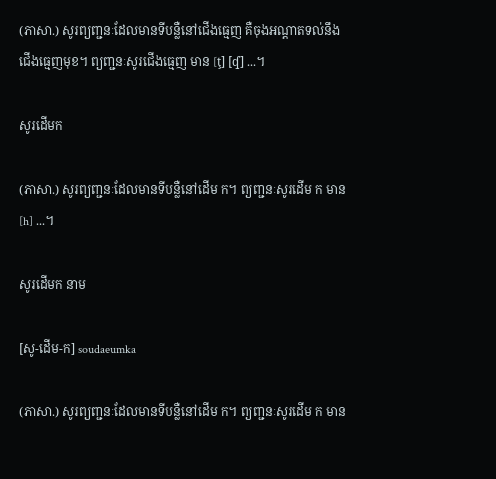(ភាសា.) សូរព្យញ្ជនៈដែលមានទីបន្លឺនៅជើងធ្មេញ គឺចុងអណ្ដាតទល់នឹងជើងធ្មេញមុខ។ ព្យញ្ជនៈសូរជើងធ្មេញ មាន [ţ] [ʠ] ...។

សូរដើមក

(ភាសា.) សូរព្យញ្ជនៈដែលមានទីបន្លឺនៅដើម ក។ ព្យញ្ជនៈសូរដើម ក មាន [h] ...។

សូរដើមក នាម

[សូ-ដើម-ក] soudaeumka

(ភាសា.) សូរព្យញ្ជនៈដែលមានទីបន្លឺនៅដើម ក។ ព្យញ្ជនៈសូរដើម ក មាន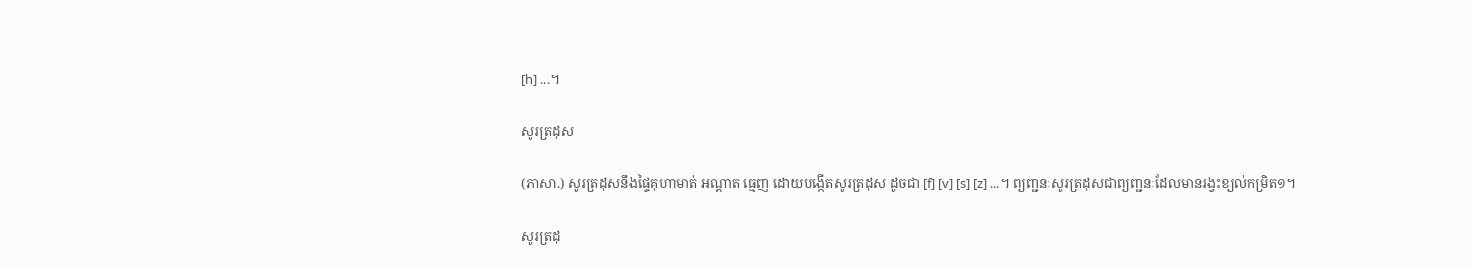[h] ...។

សូរត្រដុស

(ភាសា.) សូរត្រដុសនឹងផ្ទៃគុហាមាត់ អណ្ដាត ធ្មេញ ដោយបង្កើតសូរត្រដុស ដូចជា [f] [v] [s] [z] ...។ ព្យញ្ជនៈសូរត្រដុសជាព្យញ្ជនៈដែលមានរង្វះខ្យល់កម្រិត១។

សូរត្រដុ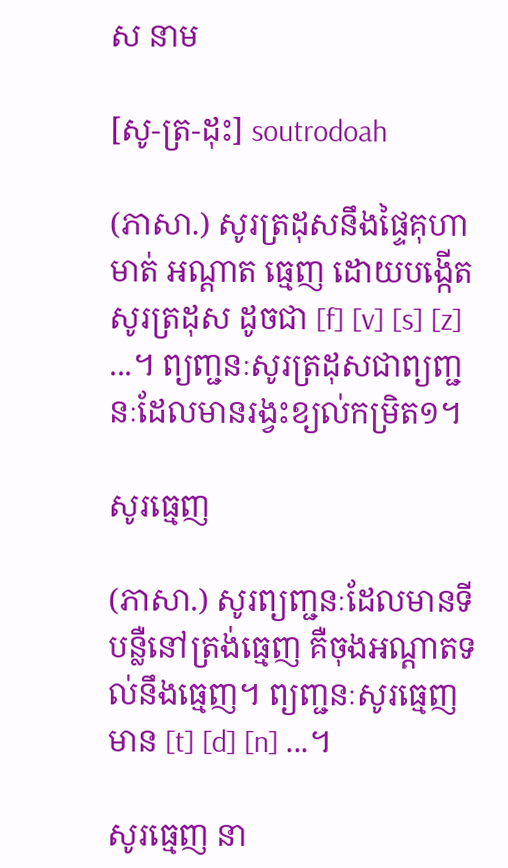ស នាម

[សូ-ត្រ-ដុះ] soutrodoah

(ភាសា.) សូរត្រដុសនឹងផ្ទៃគុហាមាត់ អណ្ដាត ធ្មេញ ដោយបង្កើតសូរត្រដុស ដូចជា [f] [v] [s] [z] ...។ ព្យញ្ជនៈសូរត្រដុសជាព្យញ្ជនៈដែលមានរង្វះខ្យល់កម្រិត១។

សូរធ្មេញ

(ភាសា.) សូរព្យញ្ជនៈដែលមានទីបន្លឺនៅត្រង់ធ្មេញ គឺចុងអណ្ដាតទល់នឹងធ្មេញ។ ព្យញ្ជនៈសូរធ្មេញ មាន [t] [d] [n] ...។

សូរធ្មេញ នា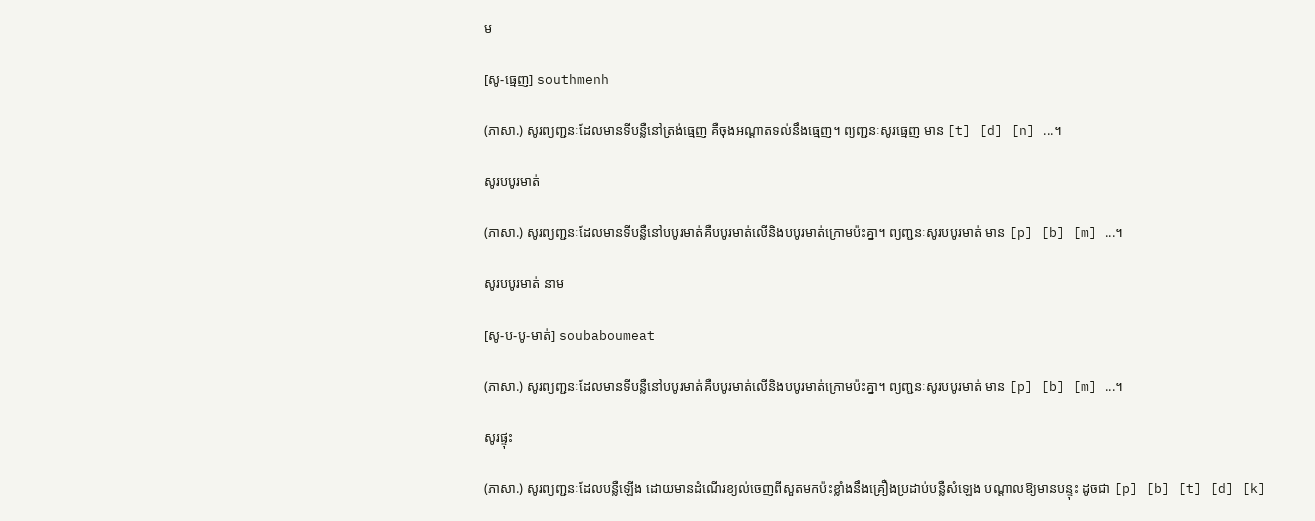ម

[សូ-ធ្មេញ] southmenh

(ភាសា.) សូរព្យញ្ជនៈដែលមានទីបន្លឺនៅត្រង់ធ្មេញ គឺចុងអណ្ដាតទល់នឹងធ្មេញ។ ព្យញ្ជនៈសូរធ្មេញ មាន [t] [d] [n] ...។

សូរបបូរមាត់

(ភាសា.) សូរព្យញ្ជនៈដែលមានទីបន្លឺនៅបបូរមាត់គឺបបូរមាត់លើនិងបបូរមាត់ក្រោមប៉ះគ្នា។ ព្យញ្ជនៈសូរបបូរមាត់ មាន [p] [b] [m] ...។

សូរបបូរមាត់ នាម

[សូ-ប-បូ-មាត់] soubaboumeat

(ភាសា.) សូរព្យញ្ជនៈដែលមានទីបន្លឺនៅបបូរមាត់គឺបបូរមាត់លើនិងបបូរមាត់ក្រោមប៉ះគ្នា។ ព្យញ្ជនៈសូរបបូរមាត់ មាន [p] [b] [m] ...។

សូរផ្ទុះ

(ភាសា.) សូរព្យញ្ជនៈដែលបន្លឺឡើង ដោយមានដំណើរខ្យល់ចេញពីសួតមកប៉ះខ្លាំងនឹងគ្រឿងប្រដាប់បន្លឺសំឡេង បណ្ដាលឱ្យមានបន្ទុះ ដូចជា [p] [b] [t] [d] [k]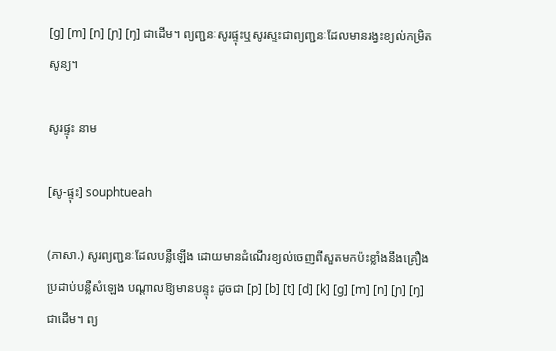[ɡ] [m] [n] [ɲ] [ŋ] ជាដើម។ ព្យញ្ជនៈសូរផ្ទុះឬសូរស្ទះជាព្យញ្ជនៈដែលមានរង្វះខ្យល់កម្រិតសូន្យ។

សូរផ្ទុះ នាម

[សូ-ផ្ទុះ] souphtueah

(ភាសា.) សូរព្យញ្ជនៈដែលបន្លឺឡើង ដោយមានដំណើរខ្យល់ចេញពីសួតមកប៉ះខ្លាំងនឹងគ្រឿងប្រដាប់បន្លឺសំឡេង បណ្ដាលឱ្យមានបន្ទុះ ដូចជា [p] [b] [t] [d] [k] [ɡ] [m] [n] [ɲ] [ŋ] ជាដើម។ ព្យ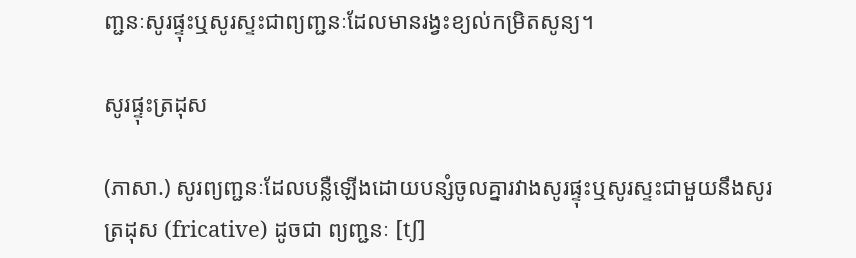ញ្ជនៈសូរផ្ទុះឬសូរស្ទះជាព្យញ្ជនៈដែលមានរង្វះខ្យល់កម្រិតសូន្យ។

សូរផ្ទុះត្រដុស

(ភាសា.) សូរព្យញ្ជនៈដែលបន្លឺឡើងដោយបន្សំចូលគ្នារវាងសូរផ្ទុះឬសូរស្ទះជាមួយនឹងសូរត្រដុស (fricative) ដូចជា ព្យញ្ជនៈ [tʃ]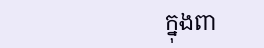ក្នុងពា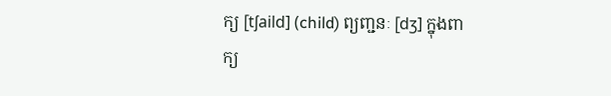ក្យ [tʃaild] (child) ព្យញ្ជនៈ [dʒ] ក្នុងពាក្យ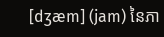[dʒæm] (jam) នៃភា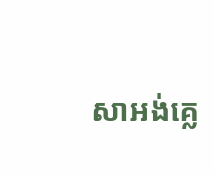សាអង់គ្លេ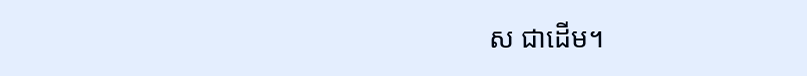ស ជាដើម។